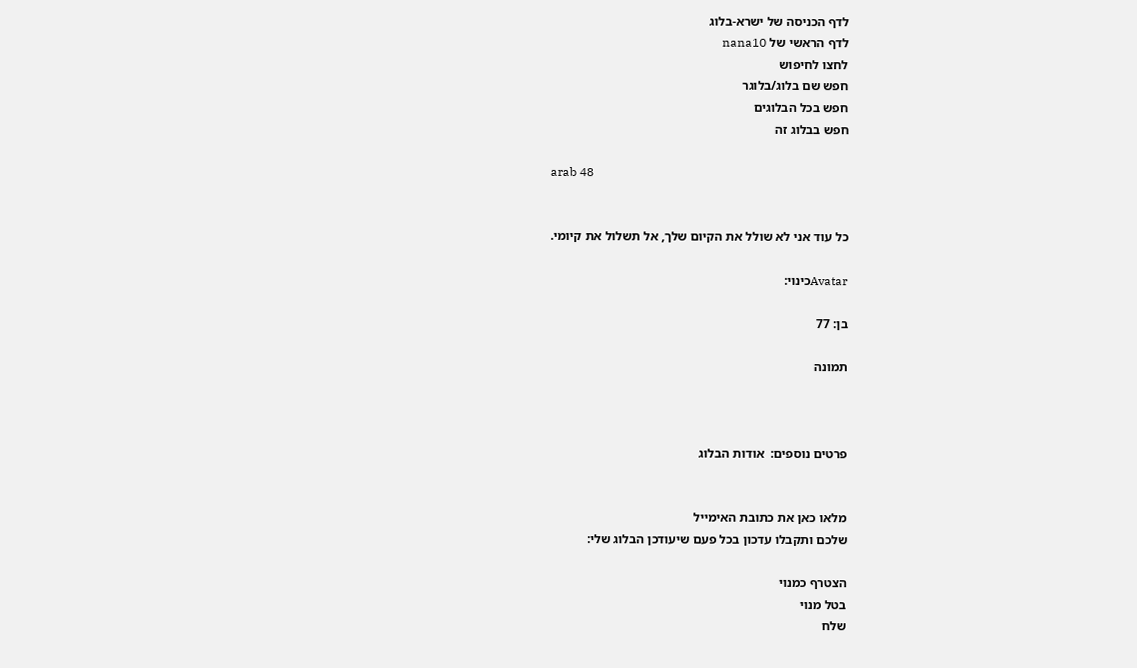לדף הכניסה של ישרא-בלוג
לדף הראשי של nana10
לחצו לחיפוש
חפש שם בלוג/בלוגר
חפש בכל הבלוגים
חפש בבלוג זה

arab 48


כל עוד אני לא שולל את הקיום שלך, אל תשלול את קיומי.

Avatarכינוי:

בן: 77

תמונה



פרטים נוספים:  אודות הבלוג


מלאו כאן את כתובת האימייל
שלכם ותקבלו עדכון בכל פעם שיעודכן הבלוג שלי:

הצטרף כמנוי
בטל מנוי
שלח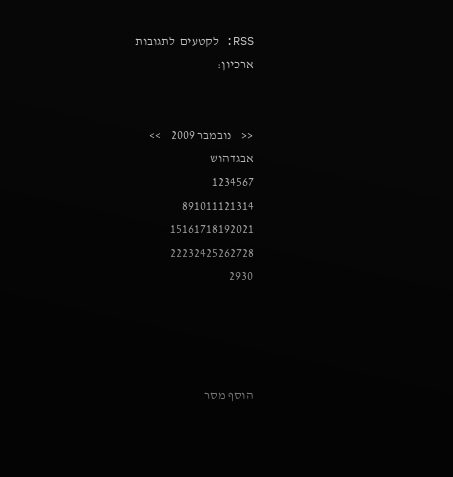RSS: לקטעים  לתגובות
ארכיון:


<<    נובמבר 2009    >>
אבגדהוש
1234567
891011121314
15161718192021
22232425262728
2930




הוסף מסר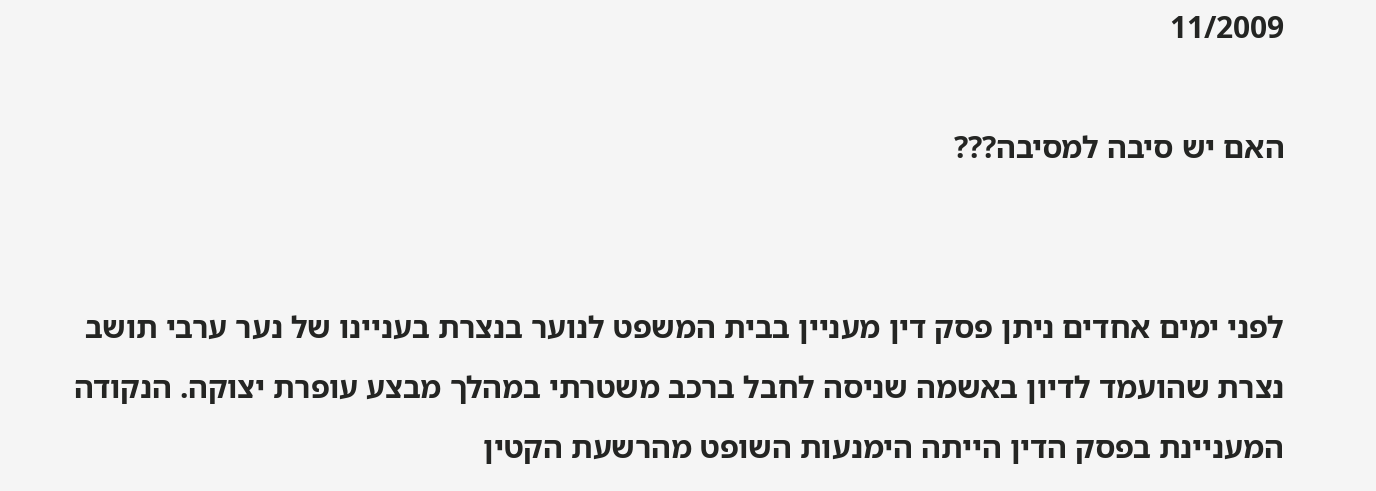11/2009

האם יש סיבה למסיבה???


לפני ימים אחדים ניתן פסק דין מעניין בבית המשפט לנוער בנצרת בעניינו של נער ערבי תושב נצרת שהועמד לדיון באשמה שניסה לחבל ברכב משטרתי במהלך מבצע עופרת יצוקה. הנקודה המעניינת בפסק הדין הייתה הימנעות השופט מהרשעת הקטין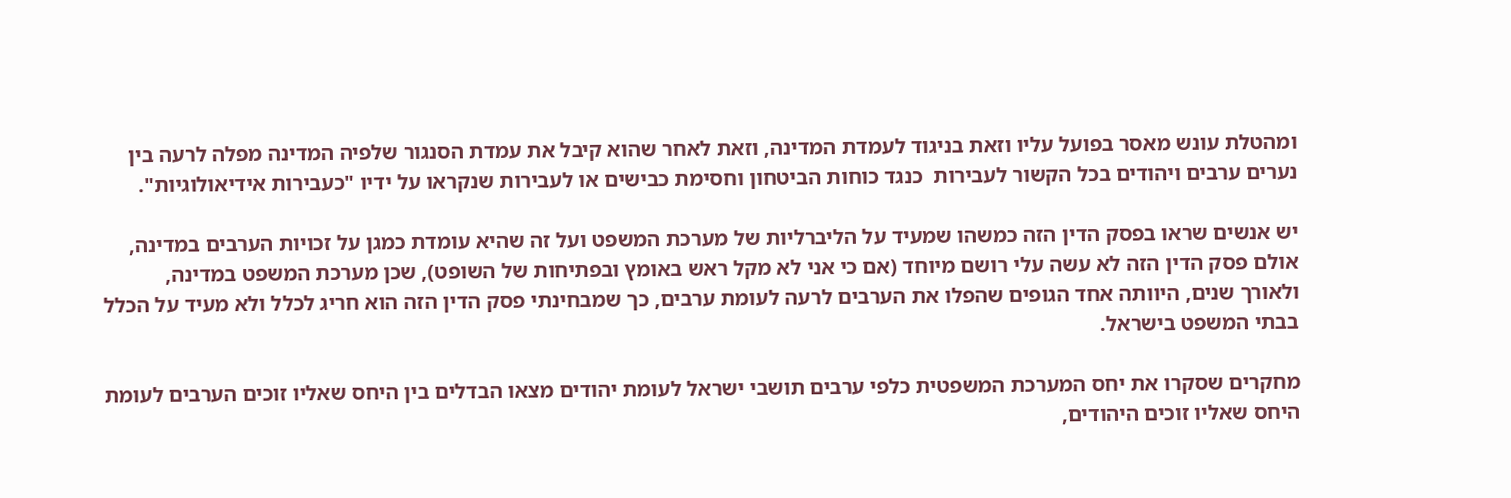ומהטלת עונש מאסר בפועל עליו וזאת בניגוד לעמדת המדינה, וזאת לאחר שהוא קיבל את עמדת הסנגור שלפיה המדינה מפלה לרעה בין נערים ערבים ויהודים בכל הקשור לעבירות  כנגד כוחות הביטחון וחסימת כבישים או לעבירות שנקראו על ידיו "כעבירות אידיאולוגיות".

יש אנשים שראו בפסק הדין הזה כמשהו שמעיד על הליברליות של מערכת המשפט ועל זה שהיא עומדת כמגן על זכויות הערבים במדינה, אולם פסק הדין הזה לא עשה עלי רושם מיוחד (אם כי אני לא מקל ראש באומץ ובפתיחות של השופט), שכן מערכת המשפט במדינה, ולאורך שנים, היוותה אחד הגופים שהפלו את הערבים לרעה לעומת ערבים, כך שמבחינתי פסק הדין הזה הוא חריג לכלל ולא מעיד על הכלל בבתי המשפט בישראל.

מחקרים שסקרו את יחס המערכת המשפטית כלפי ערבים תושבי ישראל לעומת יהודים מצאו הבדלים בין היחס שאליו זוכים הערבים לעומת היחס שאליו זוכים היהודים,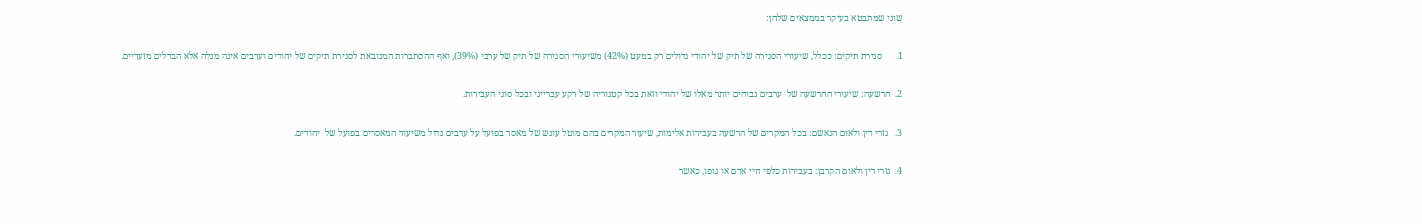שוני שמתבטא בעיקר בממצאים שלהן:

1.      סגירת תיקים: ככלל, שיעורי הסגירה של תיק של יהודי גדולים רק במעט (42%) משיעורי הסגירה של תיק של ערבי (39%), ואף ההסתברות המנובאת לסגירת תיקים של יהודים וערבים אינה מגלה אלא הבדלים מזעריים.

2.  הרשעה: שיעורי ההרשעה של  ערבים גבוהים יותר מאלו של יהודי וזאת בכל קטגוריה של רקע עברייני ובכל סוגי העבירות.

3.   גזרי דין ולאום הנאשם: בכל המקרים של הרשעה בעבירות אלימות, שיעור המקרים בהם מוטל עונש של מאסר בפועל על ערבים גדול משיעור המאסרים בפועל של  יהודים.

4.  גזרי דין ולאום הקרבן: בעבירות כלפי חיי אדם או גופו, כאשר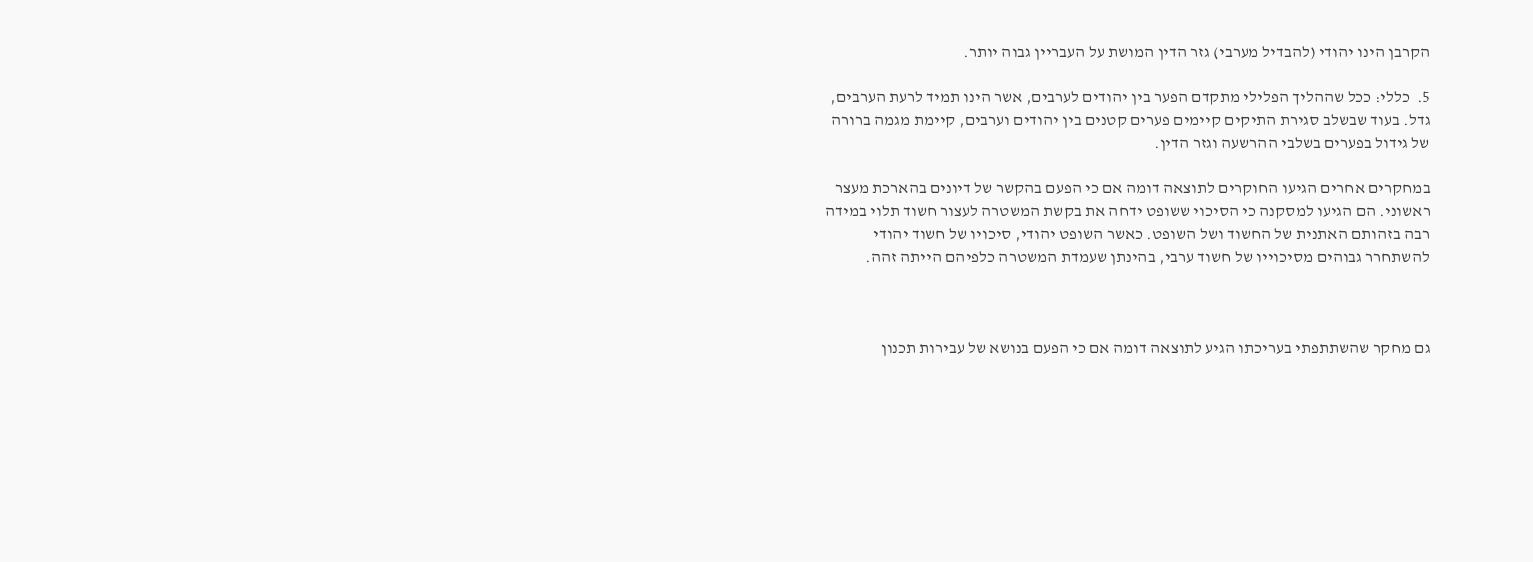הקרבן הינו יהודי (להבדיל מערבי) גזר הדין המושת על העבריין גבוה יותר.

5.  כללי: ככל שההליך הפלילי מתקדם הפער בין יהודים לערבים, אשר הינו תמיד לרעת הערבים, גדל. בעוד שבשלב סגירת התיקים קיימים פערים קטנים בין יהודים וערבים, קיימת מגמה ברורה של גידול בפערים בשלבי ההרשעה וגזר הדין.

במחקרים אחרים הגיעו החוקרים לתוצאה דומה אם כי הפעם בהקשר של דיונים בהארכת מעצר ראשוני. הם הגיעו למסקנה כי הסיכוי ששופט ידחה את בקשת המשטרה לעצור חשוד תלוי במידה רבה בזהותם האתנית של החשוד ושל השופט. כאשר השופט יהודי, סיכויו של חשוד יהודי להשתחרר גבוהים מסיכוייו של חשוד ערבי, בהינתן שעמדת המשטרה כלפיהם הייתה זהה.



גם מחקר שהשתתפתי בעריכתו הגיע לתוצאה דומה אם כי הפעם בנושא של עבירות תכנון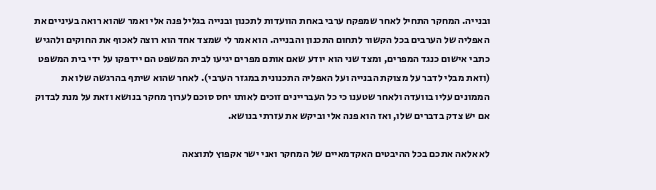ובנייה. המחקר התחיל לאחר שמפקח ערבי באחת הוועדות לתכנון ובנייה בגליל פנה אלי ואמר שהוא רואה בעיניים את האפליה של הערבים בכל הקשור לתחום התכנון והבנייה. הוא אמר לי שמצד אחד הוא רוצה לאכוף את החוקים ולהגיש כתבי אישום כנגד המפרים, ומצד שני הוא יודע שאם אותם מפרים יגיעו לבית המשפט הם יידפקו על ידי בית המשפט (וזאת מבלי לדבר על מצוקת הבנייה ועל האפליה התכנונית במגזר הערבי). לאחר שהוא שיתף בהרגשה שלו את הממונים עליו בוועדה ולאחר שטענו כי כל העבריינים זוכים לאותו יחס סוכם לערוך מחקר בנושא וזאת על מנת לבדוק אם יש צדק בדברים שלו, ואז הוא פנה אלי וביקש את עזרתי בנושא.

לא אלאה אתכם בכל ההיבטים האקדמאיים של המחקר ואני ישר אקפוץ לתוצאה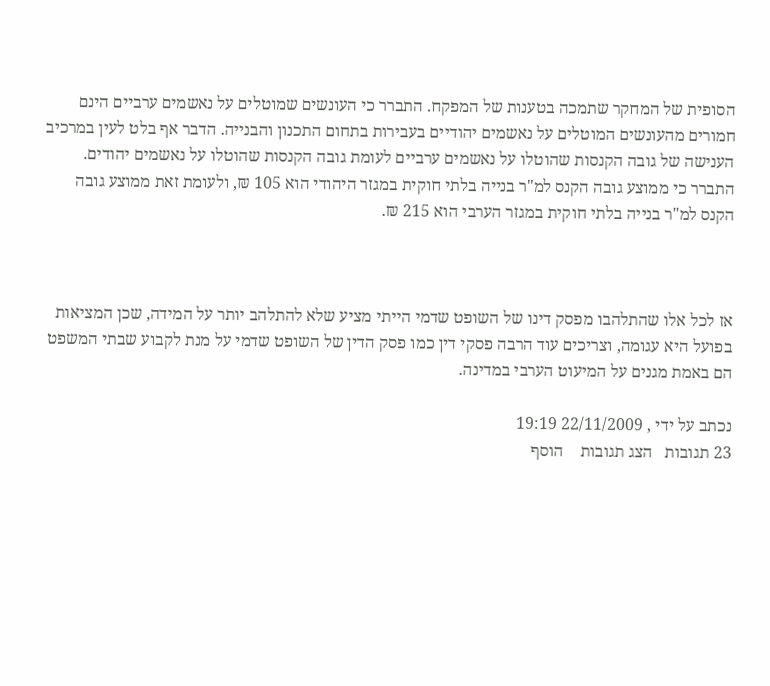הסופית של המחקר שתמכה בטענות של המפקח. התברר כי העונשים שמוטלים על נאשמים ערביים הינם חמורים מהעונשים המוטלים על נאשמים יהודיים בעבירות בתחום התכנון והבנייה. הדבר אף בלט לעין במרכיב הענישה של גובה הקנסות שהוטלו על נאשמים ערביים לעומת גובה הקנסות שהוטלו על נאשמים יהודים. התברר כי ממוצע גובה הקנס למ"ר בנייה בלתי חוקית במגזר היהודי הוא 105 ₪, ולעומת זאת ממוצע גובה הקנס למ"ר בנייה בלתי חוקית במגזר הערבי הוא 215 ₪.



אז לכל אלו שהתלהבו מפסק דינו של השופט שדמי הייתי מציע שלא להתלהב יותר על המידה, שכן המציאות בפועל היא עגומה, וצריכים עוד הרבה פסקי דין כמו פסק הדין של השופט שדמי על מנת לקבוע שבתי המשפט הם באמת מגנים על המיעוט הערבי במדינה.

נכתב על ידי , 22/11/2009 19:19
23 תגובות   הצג תגובות    הוסף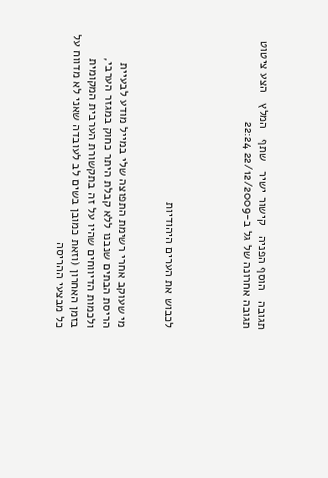תגובה   הוסף הפניה   קישור ישיר   שתף   המלץ   הצע ציטוט
תגובה אחרונה של גל ב-22/12/2009 22:24




לכבוש את הערים היהודיות


מי שעוקב אחרי רשימת התפוצה שלי במייל מודע לבעיית הריסת הבתים שנבנו ללא קבלת היתר כחוק במגזר הערבי, ולכמות הדיווחים שהיו על זה בתקשורת הערבית המקומית בזמן האחרון (וזאת כמובן בשים לב לעובדה שאני לא מדווח על כל מבצעי ההריסה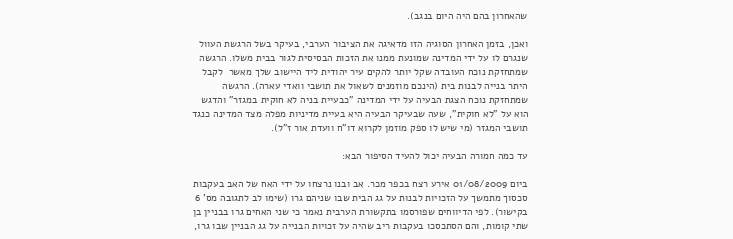שהאחרון בהם היה היום בנגב).

ואכן, בזמן האחרון הסוגיה הזו מדאיגה את הציבור הערבי, בעיקר בשל הרגשת העוול שנגרם לו על ידי המדינה שמונעת ממנו את הזכות הבסיסית לגור בבית משלו. הרגשה שמתחזקת נוכח העובדה שקל יותר להקים עיר יהודית ליד היישוב שלך מאשר  לקבל היתר בנייה לבנות בית (הינכם מוזמנים לשאול את תושבי וואדי עארה). הרגשה שמתחזקת נוכח הצגת הבעיה על ידי המדינה "כבעיית בניה לא חוקית במגזר" והדגש הוא על "לא חוקית", שעה שבעיקר הבעיה היא בעיית מדיניות מפלה מצד המדינה כנגד תושבי המגזר (מי שיש לו ספק מוזמן לקרוא דו"ח וועדת אור ז"ל).

עד כמה חמורה הבעיה יכול להעיד הסיפור הבא:

ביום 01/08/2009 אירע רצח בכפר מכר. אב ובנו נרצחו על ידי האח של האב בעקבות סכסוך מתמשך על הזכויות לבנות על גג הבית שבו שניהם גרו (שימו לב לתגובה מס' 6 בקישור). לפי הדיווחים שפורסמו בתקשורת הערבית נאמר כי שני האחים גרו בבניין בן שתי קומות, והם הסתכסכו בעקבות ריב שהיה על זכויות הבנייה על גג הבניין שבו גרו,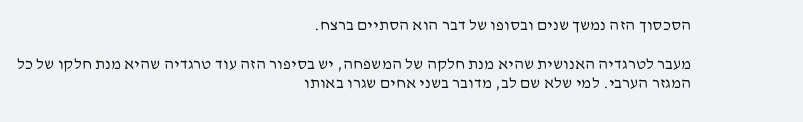הסכסוך הזה נמשך שנים ובסופו של דבר הוא הסתיים ברצח.

מעבר לטרגדיה האנושית שהיא מנת חלקה של המשפחה, יש בסיפור הזה עוד טרגדיה שהיא מנת חלקו של כל המגזר הערבי. למי שלא שם לב, מדובר בשני אחים שגרו באותו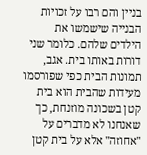בניין והם רבו על זכויות הבנייה שישמשו את הילדים שלהם. כלומר שני דורות באותו בית. אגב, תמונות הבית כפי שפורסמו מעידות שהבית הוא בית קטן בשכונה מוזנחת, כך שאנחנו לא מדברים על "אחוזה" אלא על בית קטן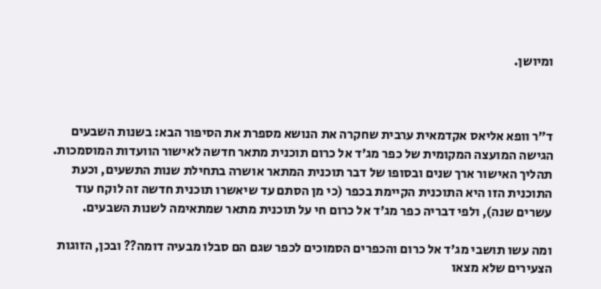ומיושן.



ד"ר וופא אליאס אקדמאית ערבית שחקרה את הנושא מספרת את הסיפור הבא: בשנות השבעים הגישה המועצה המקומית של כפר מג'ד אל כרום תוכנית מתאר חדשה לאישור הוועדות המוסמכות. תהליך האישור ארך שנים ובסופו של דבר תוכנית המתאר אושרה בתחילת שנות התשעים, וכעת התוכנית הזו היא התוכנית הקיימת בכפר (כי מן הסתם עד שיאשרו תוכנית חדשה זה לוקח עוד עשרים שנה), ולפי דבריה כפר מג'ד אל כרום חי על תוכנית מתאר שמתאימה לשנות השבעים.

ומה עשו תושבי מג'ד אל כרום והכפרים הסמוכים לכפר שגם הם סבלו מבעיה דומה?? ובכן, הזוגות הצעירים שלא מצאו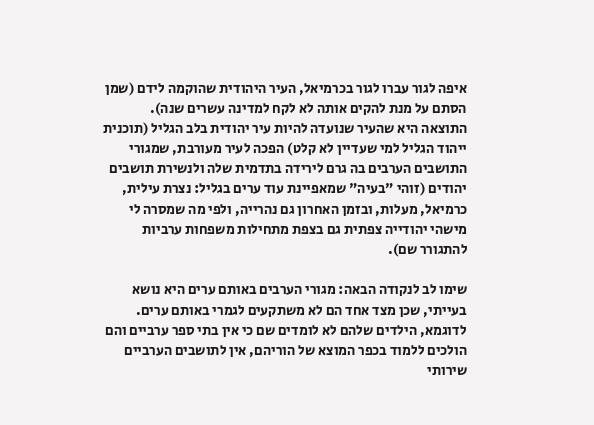איפה לגור עברו לגור בכרמיאל, העיר היהודית שהוקמה לידם (שמן הסתם על מנת להקים אותה לא לקח למדינה עשרים שנה). התוצאה היא שהעיר שנועדה להיות עיר יהודית בלב הגליל (תוכנית ייהוד הגליל למי שעדיין לא קלט) הפכה לעיר מעורבת, שמגורי התושבים הערבים בה גרם לירידה בתדמית שלה ולנשירת תושבים יהודים (זוהי "בעיה" שמאפיינת עוד ערים בגליל: נצרת עילית, כרמיאל, מעלות, ובזמן האחרון גם נהרייה, ולפי מה שמסרה לי מישהי יהודייה צפתית גם בצפת מתחילות משפחות ערביות להתגורר שם).

שימו לב לנקודה הבאה: מגורי הערבים באותם ערים היא נושא בעייתי, שכן מצד אחד הם לא משתקעים לגמרי באותם ערים. לדוגמא, הילדים שלהם לא לומדים שם כי אין בתי ספר ערביים והם הולכים ללמוד בכפר המוצא של הוריהם, אין לתושבים הערביים שירותי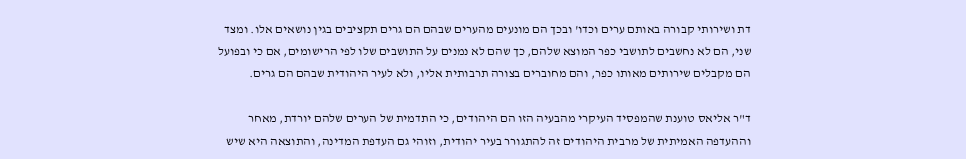דת ושירותי קבורה באותם ערים וכדו' ובכך הם מונעים מהערים שבהם הם גרים תקציבים בגין נושאים אלו. ומצד שני, הם לא נחשבים לתושבי כפר המוצא שלהם, כך שהם לא נמנים על התושבים שלו לפי הרישומים, אם כי ובפועל הם מקבלים שירותים מאותו כפר, והם מחוברים בצורה תרבותית אליו, ולא לעיר היהודית שבהם הם גרים.

ד"ר אליאס טוענת שהמפסיד העיקרי מהבעיה הזו הם היהודים, כי התדמית של הערים שלהם יורדת, מאחר וההעדפה האמיתית של מרבית היהודים זה להתגורר בעיר יהודית, וזוהי גם העדפת המדינה, והתוצאה היא שיש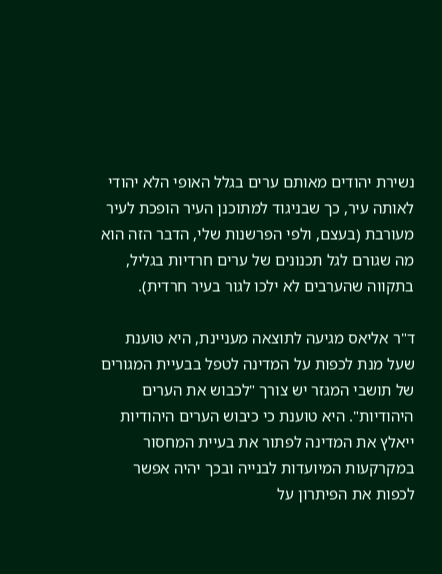נשירת יהודים מאותם ערים בגלל האופי הלא יהודי לאותה עיר, כך שבניגוד למתוכנן העיר הופכת לעיר מעורבת (בעצם, ולפי הפרשנות שלי, הדבר הזה הוא מה שגורם לגל תכנונים של ערים חרדיות בגליל, בתקווה שהערבים לא ילכו לגור בעיר חרדית).

ד"ר אליאס מגיעה לתוצאה מעניינת, היא טוענת שעל מנת לכפות על המדינה לטפל בבעיית המגורים של תושבי המגזר יש צורך "לכבוש את הערים היהודיות". היא טוענת כי כיבוש הערים היהודיות ייאלץ את המדינה לפתור את בעיית המחסור במקרקעות המיועדות לבנייה ובכך יהיה אפשר לכפות את הפיתרון על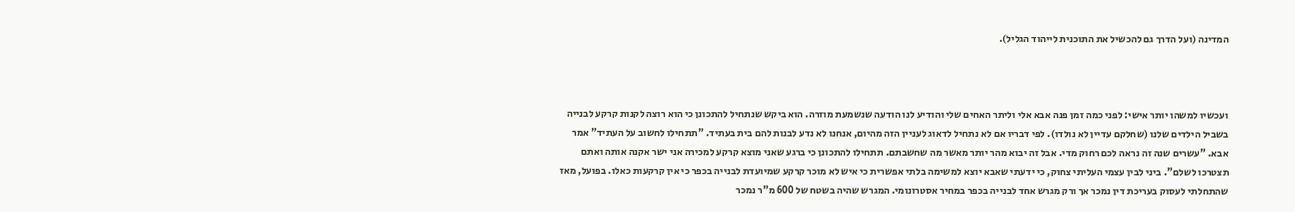המדינה (ועל הדרך גם להכשיל את התוכנית לייהוד הגליל).



ועכשיו למשהו יותר אישי: לפני כמה זמן פנה אבא אלי וליתר האחים שלי והודיע לנו הודעה שנשמעת מוזרה. הוא ביקש שנתחיל להתכונן כי הוא רוצה לקנות קרקע לבנייה בשביל הילדים שלנו (שחלקם עדיין לא נולדו). לפי דבריו אם לא נתחיל לדאוג לעניין הזה מהיום, אנחנו לא נדע לבנות להם בית בעתיד. "תתחילו לחשוב על העתיד" אמר אבא. "עשרים שנה זה נראה לכם רחוק מדי. אבל זה יבוא מהר יותר מאשר מה שחשבתם. תתחילו להתכונן כי ברגע שאני מוצא קרקע למכירה אני ישר אקנה אותה ואתם תצטרכו לשלם". ביני לבין עצמי העליתי צחוק, כי ידעתי שאבא יוצא למשימה בלתי אפשרית כי איש לא מוכר קרקע שמיועדת לבנייה בכפר כי אין קרקעות כאלו. בפועל, מאז שהתחלתי לעסוק בעריכת דין נמכר אך ורק מגרש אחד לבנייה בכפר במחיר אסטרונומי. המגרש שהיה בשטח של 600 מ"ר נמכר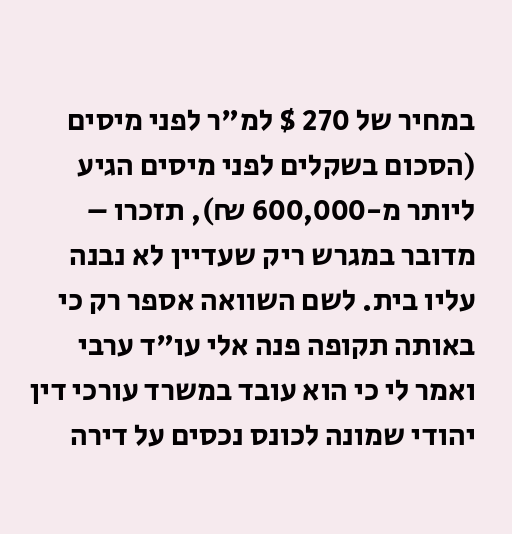במחיר של 270 $ למ"ר לפני מיסים (הסכום בשקלים לפני מיסים הגיע ליותר מ-600,000 ₪), תזכרו – מדובר במגרש ריק שעדיין לא נבנה עליו בית. לשם השוואה אספר רק כי באותה תקופה פנה אלי עו"ד ערבי ואמר לי כי הוא עובד במשרד עורכי דין יהודי שמונה לכונס נכסים על דירה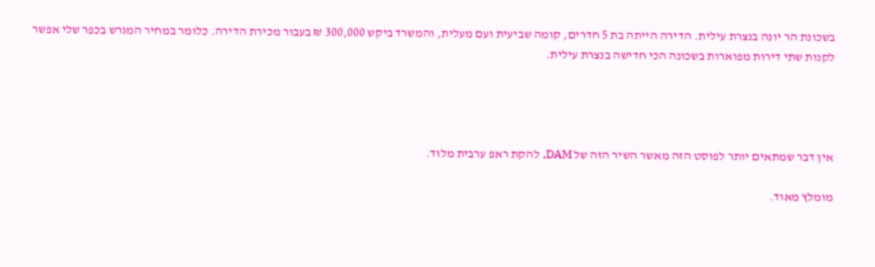בשכונת הר יונה בנצרת עילית. הדירה הייתה בת 5 חדרים, קומה שביעית ועם מעלית, והמשרד ביקש 300,000 ₪ בעבור מכירת הדירה. כלומר במחיר המגרש בכפר שלי אפשר לקנות שתי דירות מפוארות בשכונה הכי חדישה בנצרת עילית.




אין דבר שמתאים יותר לפוסט הזה מאשר השיר הזה של DAM, להקת ראפ ערבית מלוד.

מומלץ מאוד.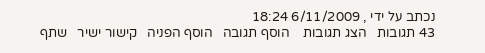נכתב על ידי , 6/11/2009 18:24
43 תגובות   הצג תגובות    הוסף תגובה   הוסף הפניה   קישור ישיר   שתף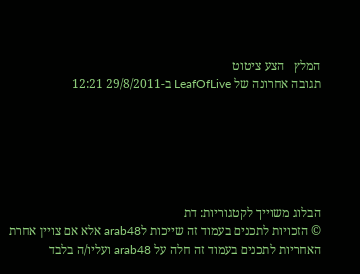המלץ   הצע ציטוט
תגובה אחרונה של LeafOfLive ב-29/8/2011 12:21






הבלוג משוייך לקטגוריות: דת
© הזכויות לתכנים בעמוד זה שייכות לarab48 אלא אם צויין אחרת
האחריות לתכנים בעמוד זה חלה על arab48 ועליו/ה בלבד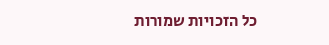כל הזכויות שמורות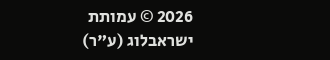2026 © עמותת ישראבלוג (ע"ר)